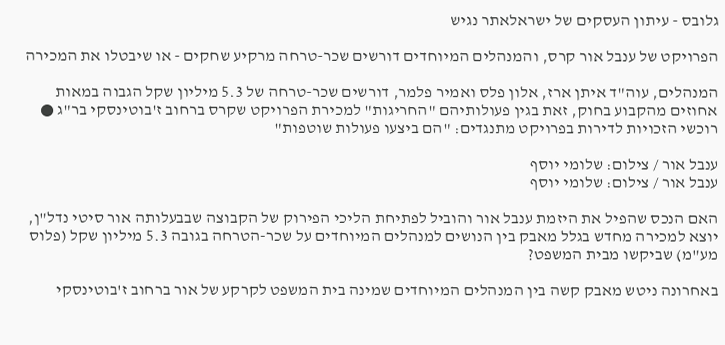גלובס - עיתון העסקים של ישראלאתר נגיש

הפרויקט של ענבל אור קרס, והמנהלים המיוחדים דורשים שכר-טרחה מרקיע שחקים - או שיבטלו את המכירה

המנהלים, עוה"ד איתן ארז, אלון פלס ואמיר פלמר, דורשים שכר-טרחה של 5.3 מיליון שקל הגבוה במאות אחוזים מהקבוע בחוק, זאת בגין פעולותיהם "החריגות" למכירת הפרויקט שקרס ברחוב ז'בוטינסקי בר"ג ● רוכשי הזכויות לדירות בפרויקט מתנגדים: "הם ביצעו פעולות שוטפות"

ענבל אור / צילום: שלומי יוסף
ענבל אור / צילום: שלומי יוסף

האם הנכס שהפיל את היזמת ענבל אור והוביל לפתיחת הליכי הפירוק של הקבוצה שבבעלותה אור סיטי נדל"ן, יוצא למכירה מחדש בגלל מאבק בין הנושים למנהלים המיוחדים על שכר-הטרחה בגובה 5.3 מיליון שקל (פלוס מע"מ) שביקשו מבית המשפט?

באחרונה ניטש מאבק קשה בין המנהלים המיוחדים שמינה בית המשפט לקרקע של אור ברחוב ז'בוטינסקי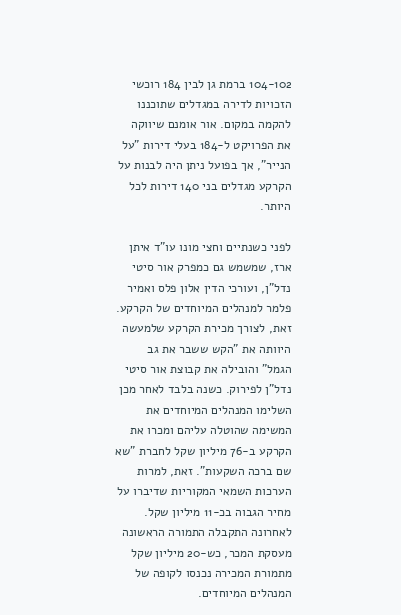104-102 ברמת גן לבין 184 רוכשי הזכויות לדירה במגדלים שתוכננו להקמה במקום. אור אומנם שיווקה את הפרויקט ל-184 בעלי דירות "על הנייר", אך בפועל ניתן היה לבנות על הקרקע מגדלים בני 140 דירות לכל היותר.

לפני כשנתיים וחצי מונו עו"ד איתן ארז, שמשמש גם כמפרק אור סיטי נדל"ן, ועורכי הדין אלון פלס ואמיר פלמר למנהלים המיוחדים של הקרקע. זאת, לצורך מכירת הקרקע שלמעשה היוותה את "הקש ששבר את גב הגמל" והובילה את קבוצת אור סיטי נדל"ן לפירוק. כשנה בלבד לאחר מכן השלימו המנהלים המיוחדים את המשימה שהוטלה עליהם ומכרו את הקרקע ב-76 מיליון שקל לחברת "שא שם ברכה השקעות". זאת, למרות הערכות השמאי המקוריות שדיברו על מחיר הגבוה בכ-11 מיליון שקל. לאחרונה התקבלה התמורה הראשונה מעסקת המכר, כש-20 מיליון שקל מתמורת המכירה נכנסו לקופה של המנהלים המיוחדים.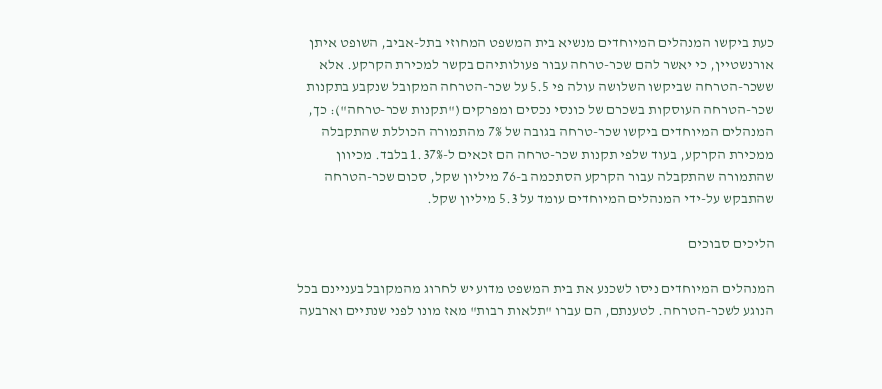כעת ביקשו המנהלים המיוחדים מנשיא בית המשפט המחוזי בתל-אביב, השופט איתן אורנשטיין, כי יאשר להם שכר-טרחה עבור פעולותיהם בקשר למכירת הקרקע. אלא ששכר-הטרחה שביקשו השלושה עולה פי 5.5 על שכר-הטרחה המקובל שנקבע בתקנות שכר-הטרחה העוסקות בשכרם של כונסי נכסים ומפרקים ("תקנות שכר-טרחה"): כך, המנהלים המיוחדים ביקשו שכר-טרחה בגובה של 7% מהתמורה הכוללת שהתקבלה ממכירת הקרקע, בעוד שלפי תקנות שכר-טרחה הם זכאים ל-1.37% בלבד. מכיוון שהתמורה שהתקבלה עבור הקרקע הסתכמה ב-76 מיליון שקל, סכום שכר-הטרחה שהתבקש על-ידי המנהלים המיוחדים עומד על 5.3 מיליון שקל.

הליכים סבוכים

המנהלים המיוחדים ניסו לשכנע את בית המשפט מדוע יש לחרוג מהמקובל בעניינם בכל הנוגע לשכר-הטרחה. לטענתם, הם עברו "תלאות רבות" מאז מונו לפני שנתיים וארבעה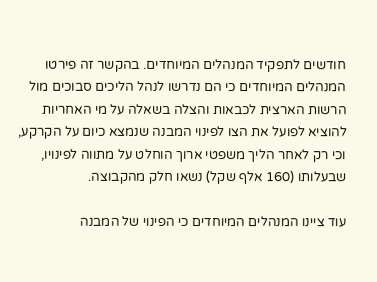חודשים לתפקיד המנהלים המיוחדים. בהקשר זה פירטו המנהלים המיוחדים כי הם נדרשו לנהל הליכים סבוכים מול הרשות הארצית לכבאות והצלה בשאלה על מי האחריות להוציא לפועל את הצו לפינוי המבנה שנמצא כיום על הקרקע, וכי רק לאחר הליך משפטי ארוך הוחלט על מתווה לפינויו, שבעלותו (160 אלף שקל) נשאו חלק מהקבוצה.

עוד ציינו המנהלים המיוחדים כי הפינוי של המבנה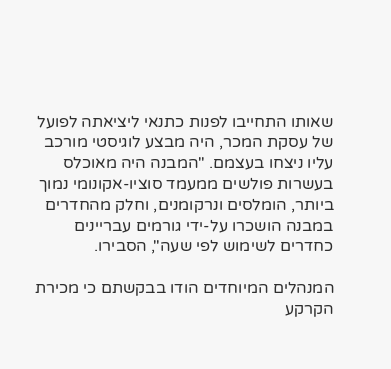שאותו התחייבו לפנות כתנאי ליציאתה לפועל של עסקת המכר, היה מבצע לוגיסטי מורכב עליו ניצחו בעצמם. "המבנה היה מאוכלס בעשרות פולשים ממעמד סוציו-אקונומי נמוך ביותר, הומלסים ונרקומנים, וחלק מהחדרים במבנה הושכרו על-ידי גורמים עבריינים כחדרים לשימוש לפי שעה", הסבירו.

המנהלים המיוחדים הודו בבקשתם כי מכירת הקרקע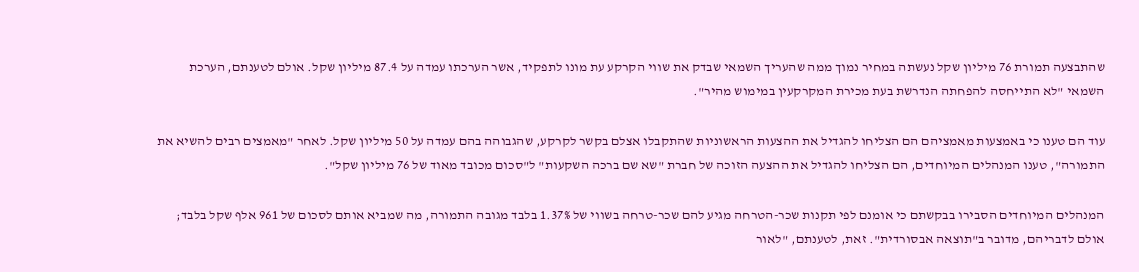שהתבצעה תמורת 76 מיליון שקל נעשתה במחיר נמוך ממה שהעריך השמאי שבדק את שווי הקרקע עת מונו לתפקיד, אשר הערכתו עמדה על 87.4 מיליון שקל. אולם לטענתם, הערכת השמאי "לא התייחסה להפחתה הנדרשת בעת מכירת המקרקעין במימוש מהיר".

עוד הם טענו כי באמצעות מאמציהם הם הצליחו להגדיל את ההצעות הראשוניות שהתקבלו אצלם בקשר לקרקע, שהגבוהה בהם עמדה על 50 מיליון שקל. לאחר "מאמצים רבים להשיא את התמורה", טענו המנהלים המיוחדים, הם הצליחו להגדיל את ההצעה הזוכה של חברת "שא שם ברכה השקעות" ל"סכום מכובד מאוד של 76 מיליון שקל".

המנהלים המיוחדים הסבירו בבקשתם כי אומנם לפי תקנות שכר-הטרחה מגיע להם שכר-טרחה בשווי של 1.37% בלבד מגובה התמורה, מה שמביא אותם לסכום של 961 אלף שקל בלבד; אולם לדבריהם, מדובר ב"תוצאה אבסורדית". זאת, לטענתם, "לאור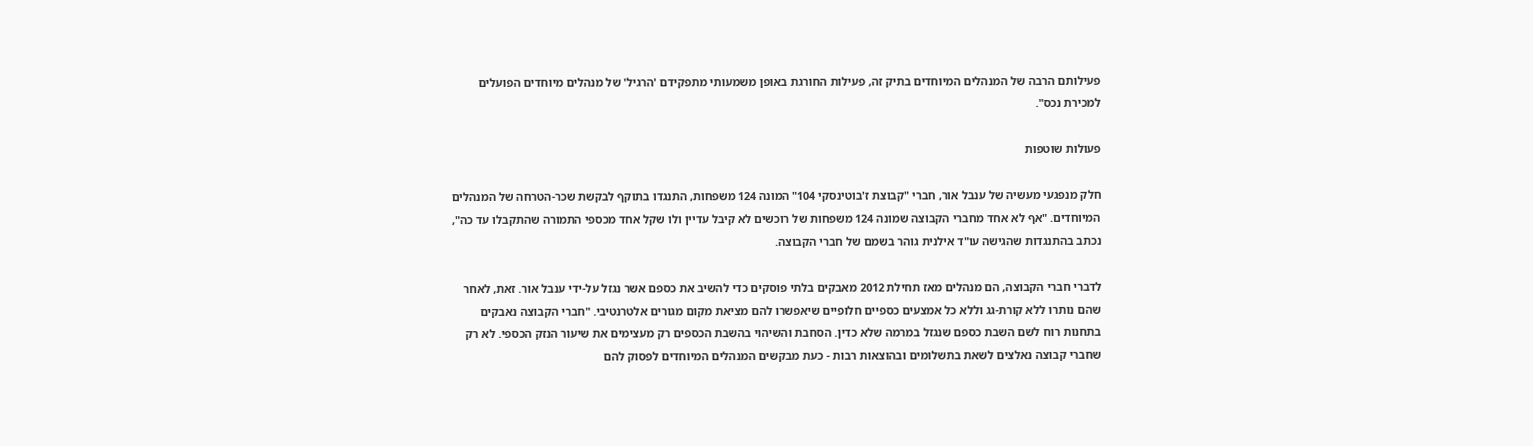פעילותם הרבה של המנהלים המיוחדים בתיק זה, פעילות החורגת באופן משמעותי מתפקידם 'הרגיל' של מנהלים מיוחדים הפועלים למכירת נכס".

פעולות שוטפות

חלק מנפגעי מעשיה של ענבל אור, חברי "קבוצת ז'בוטינסקי 104" המונה 124 משפחות, התנגדו בתוקף לבקשת שכר-הטרחה של המנהלים המיוחדים. "אף לא אחד מחברי הקבוצה שמונה 124 משפחות של רוכשים לא קיבל עדיין ולו שקל אחד מכספי התמורה שהתקבלו עד כה", נכתב בהתנגדות שהגישה עו"ד אילנית גוהר בשמם של חברי הקבוצה.

לדברי חברי הקבוצה, הם מנהלים מאז תחילת 2012 מאבקים בלתי פוסקים כדי להשיב את כספם אשר נגזל על-ידי ענבל אור. זאת, לאחר שהם נותרו ללא קורת-גג וללא כל אמצעים כספיים חלופיים שיאפשרו להם מציאת מקום מגורים אלטרנטיבי. "חברי הקבוצה נאבקים בתחנות רוח לשם השבת כספם שנגזל במרמה שלא כדין. הסחבת והשיהוי בהשבת הכספים רק מעצימים את שיעור הנזק הכספי. לא רק שחברי קבוצה נאלצים לשאת בתשלומים ובהוצאות רבות - כעת מבקשים המנהלים המיוחדים לפסוק להם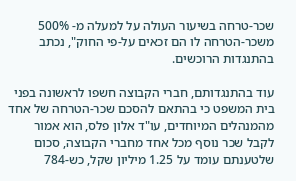שכר-טרחה בשיעור העולה על למעלה מ- 500% משכר-הטרחה לו הם זכאים על-פי החוק", נכתב בהתנגדות הרוכשים.

עוד בהתנגדותם, חברי הקבוצה חשפו לראשונה בפני בית המשפט כי בהתאם להסכם שכר-הטרחה של אחד מהמנהלים המיוחדים, עו"ד אלון פלס, הוא אמור לקבל שכר נוסף מכל אחד מחברי הקבוצה, סכום שלטענתם עומד על 1.25 מיליון שקל, כש-784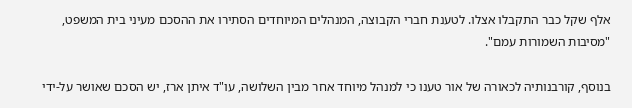אלף שקל כבר התקבלו אצלו. לטענת חברי הקבוצה, המנהלים המיוחדים הסתירו את ההסכם מעיני בית המשפט, "מסיבות השמורות עמם".

בנוסף, קורבנותיה לכאורה של אור טענו כי למנהל מיוחד אחר מבין השלושה, עו"ד איתן ארז, יש הסכם שאושר על-ידי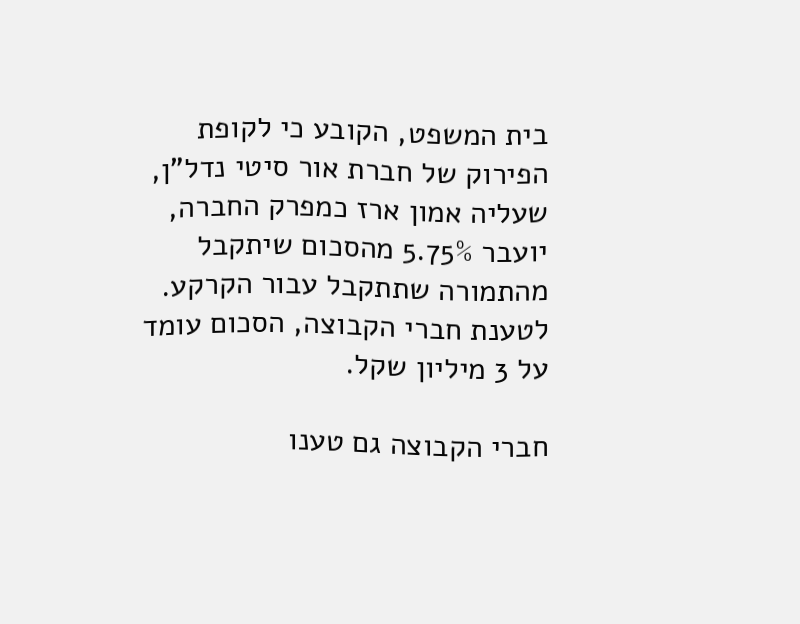בית המשפט, הקובע כי לקופת הפירוק של חברת אור סיטי נדל"ן, שעליה אמון ארז כמפרק החברה, יועבר 5.75% מהסכום שיתקבל מהתמורה שתתקבל עבור הקרקע. לטענת חברי הקבוצה, הסכום עומד על 3 מיליון שקל.

חברי הקבוצה גם טענו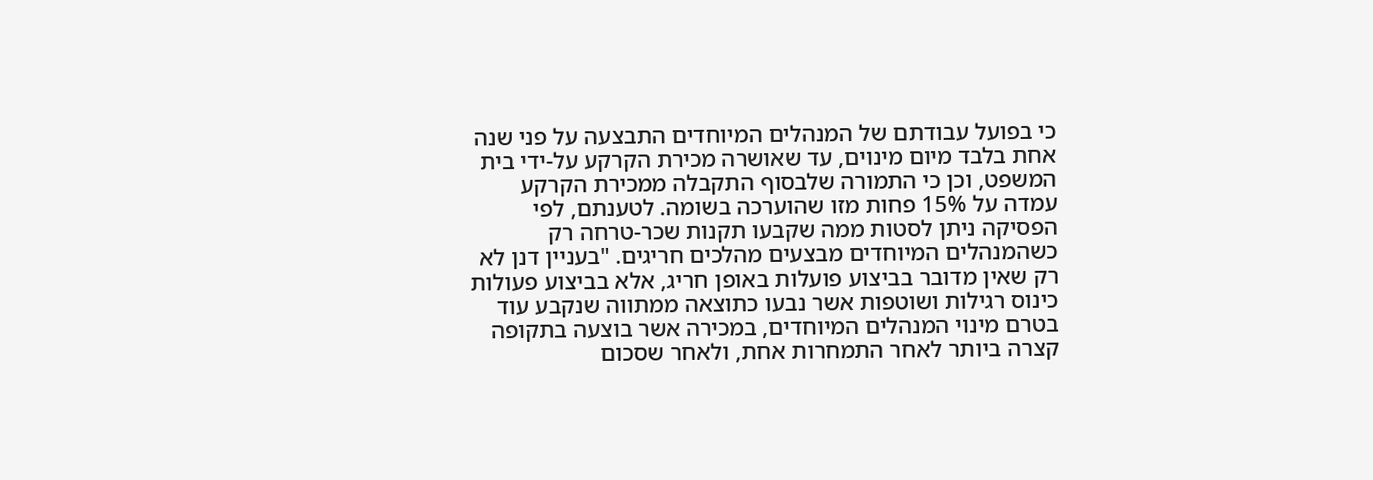כי בפועל עבודתם של המנהלים המיוחדים התבצעה על פני שנה אחת בלבד מיום מינוים, עד שאושרה מכירת הקרקע על-ידי בית המשפט, וכן כי התמורה שלבסוף התקבלה ממכירת הקרקע עמדה על 15% פחות מזו שהוערכה בשומה. לטענתם, לפי הפסיקה ניתן לסטות ממה שקבעו תקנות שכר-טרחה רק כשהמנהלים המיוחדים מבצעים מהלכים חריגים. "בעניין דנן לא רק שאין מדובר בביצוע פועלות באופן חריג, אלא בביצוע פעולות כינוס רגילות ושוטפות אשר נבעו כתוצאה ממתווה שנקבע עוד בטרם מינוי המנהלים המיוחדים, במכירה אשר בוצעה בתקופה קצרה ביותר לאחר התמחרות אחת, ולאחר שסכום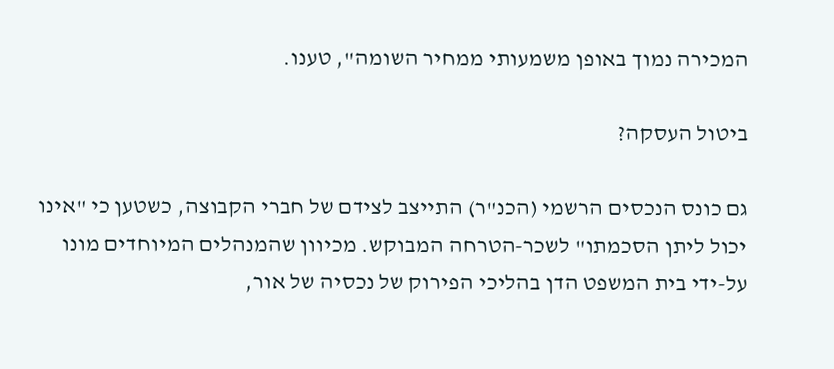המכירה נמוך באופן משמעותי ממחיר השומה", טענו.

ביטול העסקה?

גם כונס הנכסים הרשמי (הכנ"ר) התייצב לצידם של חברי הקבוצה, כשטען כי "אינו יכול ליתן הסכמתו" לשכר-הטרחה המבוקש. מכיוון שהמנהלים המיוחדים מונו על-ידי בית המשפט הדן בהליכי הפירוק של נכסיה של אור,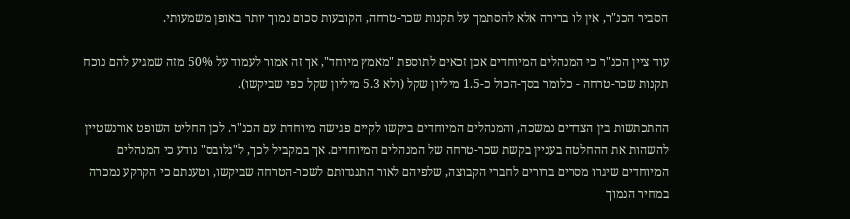הסביר הכנ"ר, אין לו ברירה אלא להסתמך על תקנות שכר-טרחה, הקובעות סכום נמוך יותר באופן משמעותי.

עוד ציין הכנ"ר כי המנהלים המיוחדים אכן זכאים לתוספת "מאמץ מיוחד", אך זה אמור לעמוד על 50% מזה שמגיע להם נוכח תקנות שכר-טרחה - כלומר בסך-הכול כ-1.5 מיליון שקל (ולא 5.3 מיליון שקל כפי שביקשו).

ההתכתשות בין הצדדים נמשכה, והמנהלים המיוחדים ביקשו לקיים פגישה מיוחדת עם הכנ"ר. לכן החליט השופט אורנשטיין להשהות את ההחלטה בעניין בקשת שכר-טרחה של המנהלים המיוחדים. אך במקביל לכך, ל"גלובס" נודע כי המנהלים המיוחדים שיגרו מסרים ברורים לחברי הקבוצה, שלפיהם לאור התנגדותם לשכר-הטרחה שביקשו, וטענתם כי הקרקע נמכרה במחיר הנמוך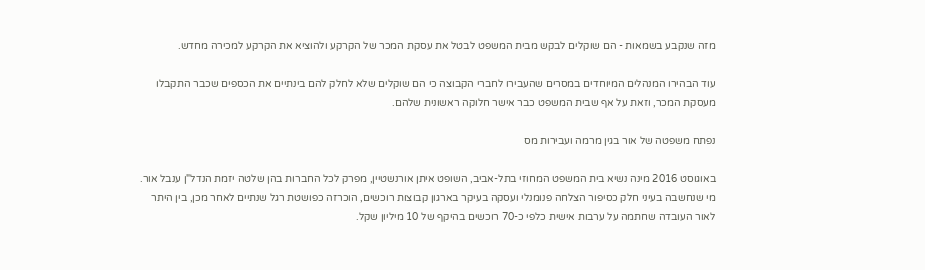מזה שנקבע בשמאות - הם שוקלים לבקש מבית המשפט לבטל את עסקת המכר של הקרקע ולהוציא את הקרקע למכירה מחדש.

עוד הבהירו המנהלים המיוחדים במסרים שהעבירו לחברי הקבוצה כי הם שוקלים שלא לחלק להם בינתיים את הכספים שכבר התקבלו מעסקת המכר, וזאת על אף שבית המשפט כבר אישר חלוקה ראשונית שלהם.

נפתח משפטה של אור בגין מרמה ועבירות מס

באוגוסט 2016 מינה נשיא בית המשפט המחוזי בתל-אביב, השופט איתן אורנשטיין, מפרק לכל החברות בהן שלטה יזמת הנדל"ן ענבל אור. מי שנחשבה בעיני חלק כסיפור הצלחה פנומנלי ועסקה בעיקר בארגון קבוצות רוכשים, הוכרזה כפושטת רגל שנתיים לאחר מכן, בין היתר לאור העובדה שחתמה על ערבות אישית כלפי כ-70 רוכשים בהיקף של 10 מיליון שקל.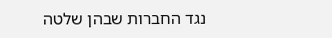נגד החברות שבהן שלטה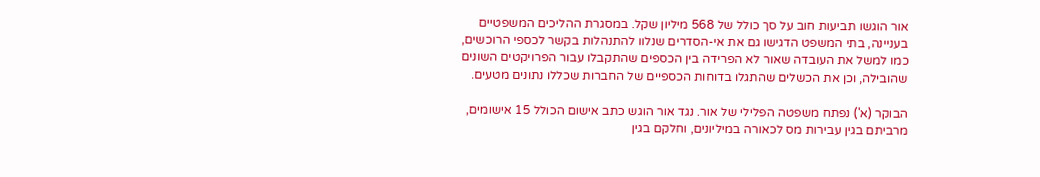אור הוגשו תביעות חוב על סך כולל של 568 מיליון שקל. במסגרת ההליכים המשפטיים בעניינה, בתי המשפט הדגישו גם את אי-הסדרים שנלוו להתנהלות בקשר לכספי הרוכשים, כמו למשל את העובדה שאור לא הפרידה בין הכספים שהתקבלו עבור הפרויקטים השונים שהובילה, וכן את הכשלים שהתגלו בדוחות הכספיים של החברות שכללו נתונים מטעים.

הבוקר (א') נפתח משפטה הפלילי של אור. נגד אור הוגש כתב אישום הכולל 15 אישומים, מרביתם בגין עבירות מס לכאורה במיליונים, וחלקם בגין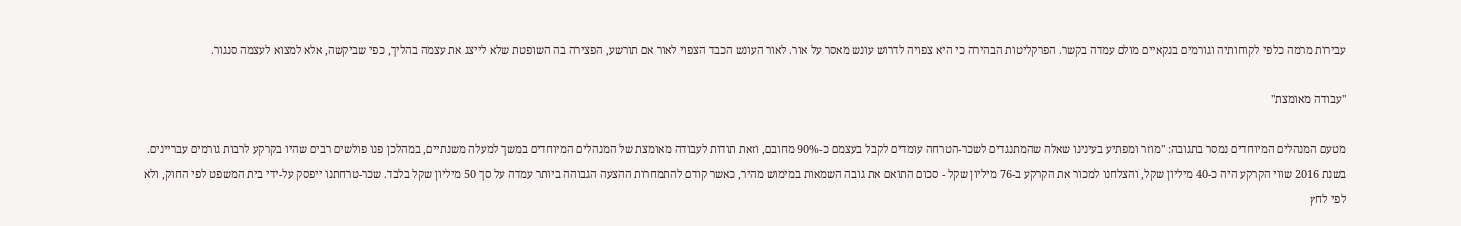עבירות מרמה כלפי לקוחותיה וגורמים בנקאיים מולם עמדה בקשר. הפרקליטות הבהירה כי היא צפויה לדרוש עונש מאסר על אור. לאור העונש הכבד הצפוי לאור אם תורשע, הפצירה בה השופטת שלא לייצג את עצמה בהליך, כפי שביקשה, אלא למצוא לעצמה סנגור.

"עבודה מאומצת"

מטעם המנהלים המיוחדים נמסר בתגובה: "מוזר ומפתיע בעינינו שאלה שהמתנגדים לשכר-הטרחה עומדים לקבל בעצמם כ-90% מחובם, וזאת תודות לעבודה מאומצת של המנהלים המיוחדים במשך למעלה משנתיים, במהלכן פנו פולשים רבים שהיו בקרקע לרבות גורמים עבריינים. בשנת 2016 שווי הקרקע היה כ-40 מיליון שקל, והצלחנו למכור את הקרקע ב-76 מיליון שקל - סכום התואם את גובה השמאות במימוש מהיר, כאשר קודם להתמחרות ההצעה הגבוהה ביותר עמדה על סך 50 מיליון שקל בלבד. שכר-טרחתנו ייפסק על-ידי בית המשפט לפי החוק, ולא לפי לחץ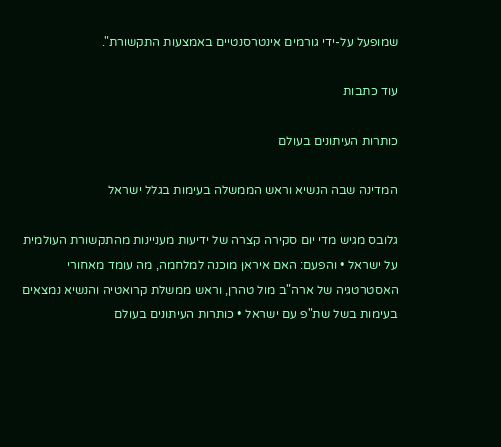שמופעל על-ידי גורמים אינטרסנטיים באמצעות התקשורת".

עוד כתבות

כותרות העיתונים בעולם

המדינה שבה הנשיא וראש הממשלה בעימות בגלל ישראל

גלובס מגיש מדי יום סקירה קצרה של ידיעות מעניינות מהתקשורת העולמית על ישראל • והפעם: האם איראן מוכנה למלחמה, מה עומד מאחורי האסטרטגיה של ארה"ב מול טהרן, וראש ממשלת קרואטיה והנשיא נמצאים בעימות בשל שת"פ עם ישראל • כותרות העיתונים בעולם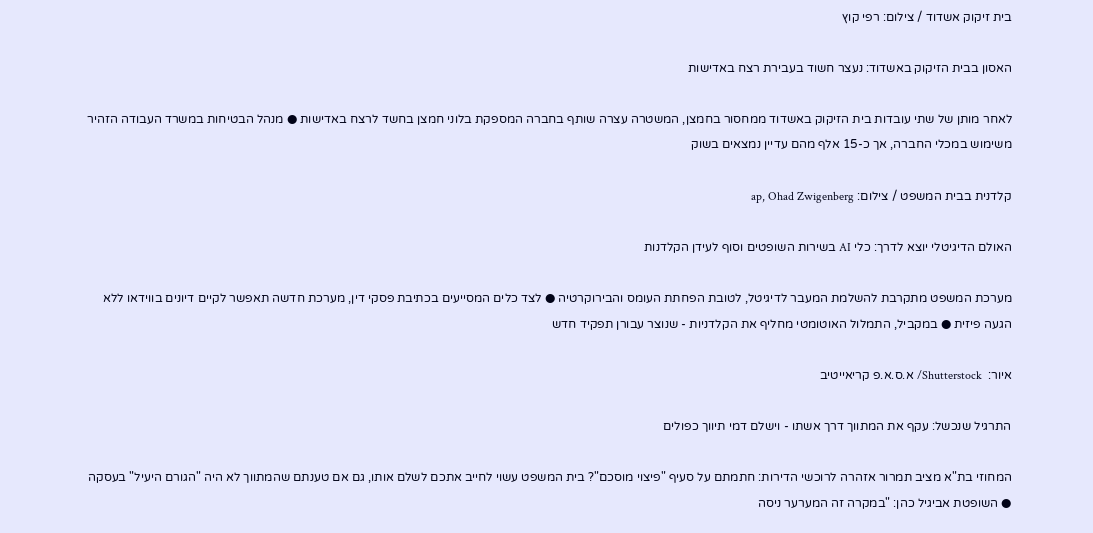בית זיקוק אשדוד / צילום: רפי קוץ

האסון בבית הזיקוק באשדוד: נעצר חשוד בעבירת רצח באדישות

לאחר מותן של שתי עובדות בית הזיקוק באשדוד ממחסור בחמצן, המשטרה עצרה שותף בחברה המספקת בלוני חמצן בחשד לרצח באדישות ● מנהל הבטיחות במשרד העבודה הזהיר משימוש במכלי החברה, אך כ-15 אלף מהם עדיין נמצאים בשוק

קלדנית בבית המשפט / צילום: ap, Ohad Zwigenberg

האולם הדיגיטלי יוצא לדרך: כלי AI בשירות השופטים וסוף לעידן הקלדנות

מערכת המשפט מתקרבת להשלמת המעבר לדיגיטל, לטובת הפחתת העומס והבירוקרטיה ● לצד כלים המסייעים בכתיבת פסקי דין, מערכת חדשה תאפשר לקיים דיונים בווידאו ללא הגעה פיזית ● במקביל, התמלול האוטומטי מחליף את הקלדניות - שנוצר עבורן תפקיד חדש

איור:  Shutterstock/ א.ס.א.פ קריאייטיב

התרגיל שנכשל: עקף את המתווך דרך אשתו - וישלם דמי תיווך כפולים

המחוזי בת"א מציב תמרור אזהרה לרוכשי הדירות: חתמתם על סעיף "פיצוי מוסכם"? בית המשפט עשוי לחייב אתכם לשלם אותו, גם אם טענתם שהמתווך לא היה "הגורם היעיל" בעסקה ● השופטת אביגיל כהן: "במקרה זה המערער ניסה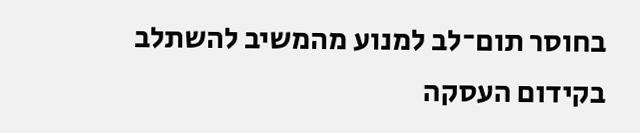בחוסר תום־לב למנוע מהמשיב להשתלב בקידום העסקה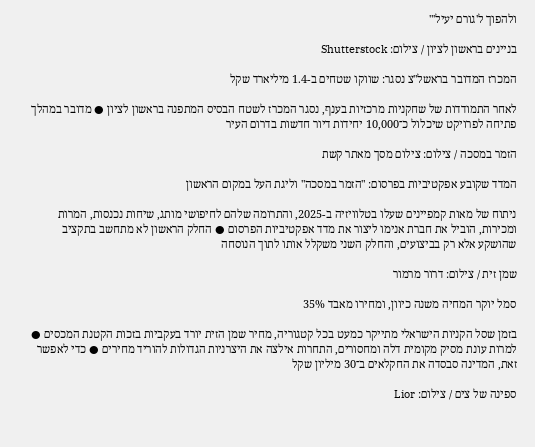ולהפוך ל'גורם יעיל'"

בניינים בראשון לציון / צילום: Shutterstock

המכרז המדובר בראשל"צ נסגר: שווקו שטחים ב-1.4 מיליארד שקל

לאחר התמודדות של שחקניות מרכזיות בענף, נסגר המכרז לשטח הבסיס המתפנה בראשון לציון ● מדובר במהלך פתיחה לפרויקט שיכלול כ־10,000 יחידות דיור חדשות בדרום העיר

הזמר במסכה / צילום: צילום מסך מאתר קשת

המדד שקובע אפקטיביות בפרסום: "הזמר במסכה" וליגת העל במקום הראשון

ניתוח של מאות קמפיינים שעלו בטלוויזיה ב-2025, והתרומה שלהם לחיפושי מותג, שיחות נכנסות, המרות ומכירות, הוביל את חברת אנימו ליצור את מדד אפקטיביות הפרסום ● החלק הראשון לא מתחשב בתקציב שהושקע אלא רק בביצועים, והחלק השני משקלל אותו לתוך הנוסחה

שמן זית / צילום: דרור מרמור

סמל יוקר המחיה משנה כיוון, ומחירו מאבד 35%

בזמן שסל הקניות הישראלי מתייקר כמעט בכל קטגוריה, מחיר שמן הזית יורד בעקביות בזכות הקטנת המכסים ● למרות עונת מסיק מקומית דלה ומחסורים, התחרות אילצה את היצרניות הגדולות להוריד מחירים ● כדי לאפשר זאת, המדינה סבסדה את החקלאים ב־30 מיליון שקל

ספינה של צים / צילום: Lior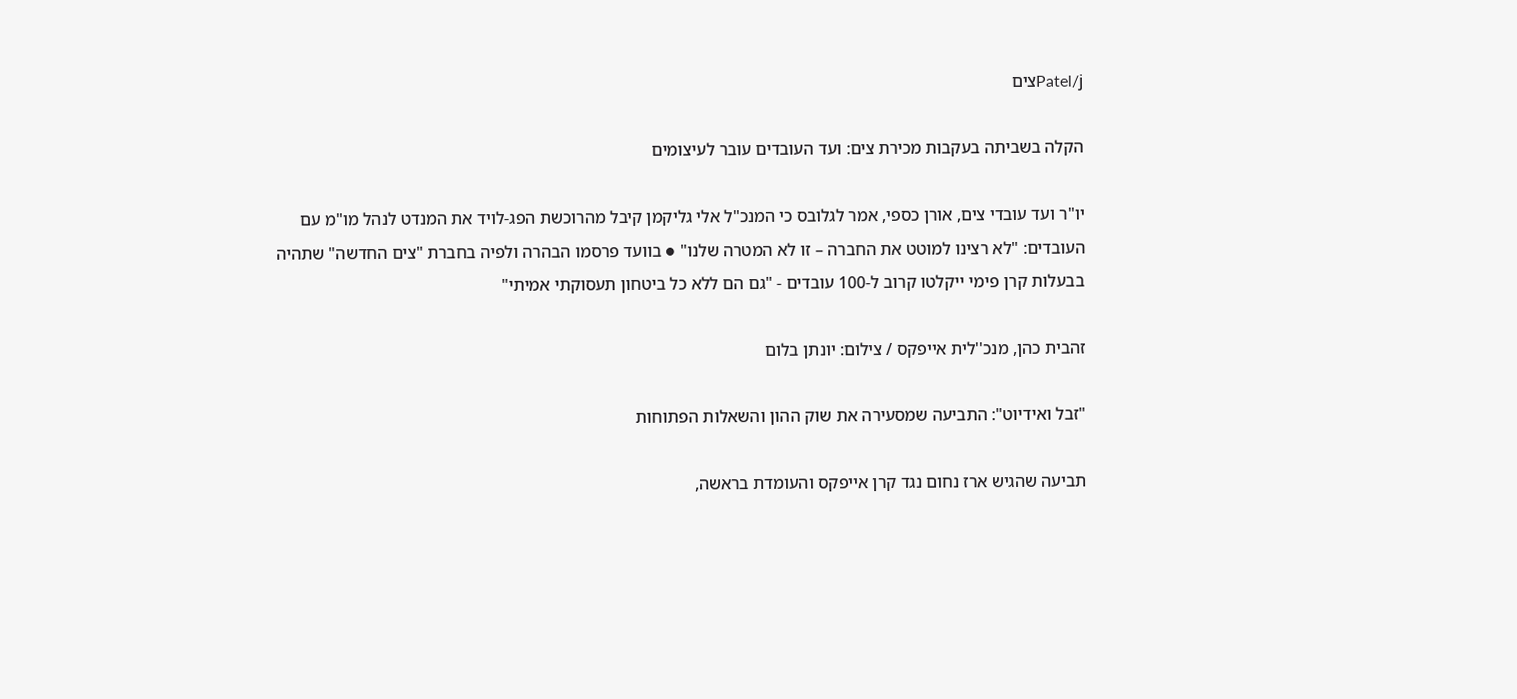Patel/jצים

הקלה בשביתה בעקבות מכירת צים: ועד העובדים עובר לעיצומים

יו"ר ועד עובדי צים, אורן כספי, אמר לגלובס כי המנכ"ל אלי גליקמן קיבל מהרוכשת הפג-לויד את המנדט לנהל מו"מ עם העובדים: "לא רצינו למוטט את החברה – זו לא המטרה שלנו" ● בוועד פרסמו הבהרה ולפיה בחברת "צים החדשה" שתהיה בבעלות קרן פימי ייקלטו קרוב ל-100 עובדים - "גם הם ללא כל ביטחון תעסוקתי אמיתי"

זהבית כהן, מנכ''לית אייפקס / צילום: יונתן בלום

"זבל ואידיוט": התביעה שמסעירה את שוק ההון והשאלות הפתוחות

תביעה שהגיש ארז נחום נגד קרן אייפקס והעומדת בראשה,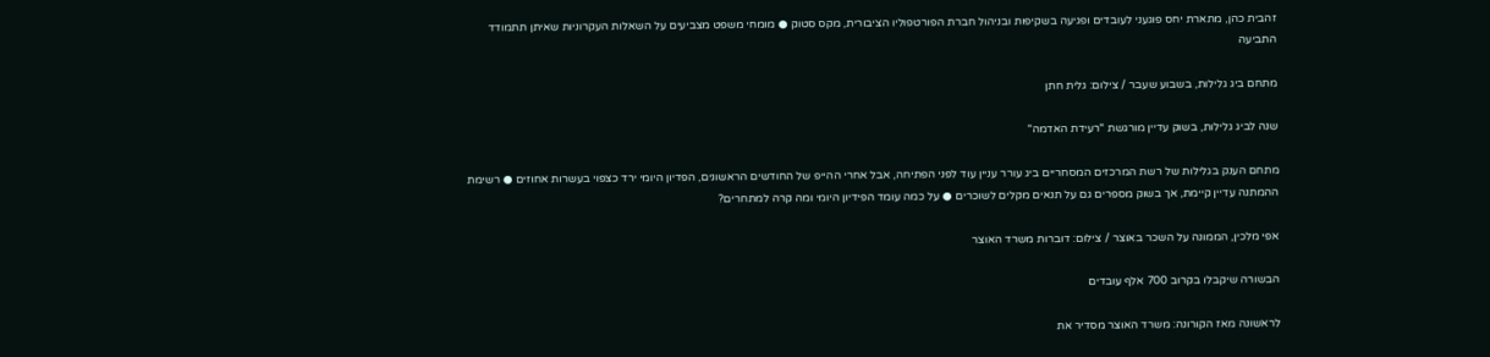זהבית כהן, מתארת יחס פוגעני לעובדים ופגיעה בשקיפות ובניהול חברת הפורטפוליו הציבורית, מקס סטוק ● מומחי משפט מצביעים על השאלות העקרוניות שאיתן תתמודד התביעה

מתחם ביג גלילות, בשבוע שעבר / צילום: גלית חתן

שנה לביג גלילות, בשוק עדיין מורגשת "רעידת האדמה"

מתחם הענק בגלילות של רשת המרכזים המסחריים ביג עורר עניין עוד לפני הפתיחה, אבל אחרי ההייפ של החודשים הראשונים, הפדיון היומי ירד כצפוי בעשרות אחוזים ● רשימת ההמתנה עדיין קיימת, אך בשוק מספרים גם על תנאים מקלים לשוכרים ● על כמה עומד הפידיון היומי ומה קרה למתחרים?

אפי מלכין, הממונה על השכר באוצר / צילום: דוברות משרד האוצר

הבשורה שיקבלו בקרוב 700 אלף עובדים

לראשונה מאז הקורונה: משרד האוצר מסדיר את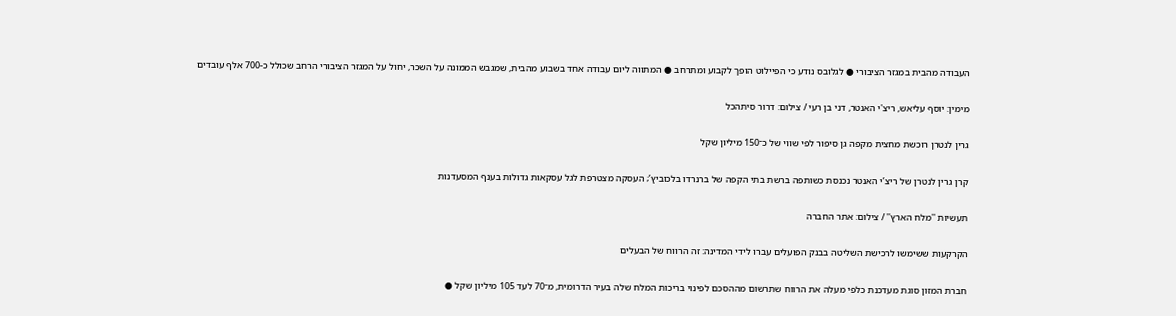העבודה מהבית במגזר הציבורי ● לגלובס נודע כי הפיילוט הופך לקבוע ומתרחב ● המתווה ליום עבודה אחד בשבוע מהבית, שמגבש הממונה על השכר, יחול על המגזר הציבורי הרחב שכולל כ-700 אלף עובדים

מימין: יוסף עליאש, ריצ'י האנטר, דני בן רעי / צילום: דרור סיתהכל

גרין לנטרן רוכשת מחצית מקפה גן סיפור לפי שווי של כ־150 מיליון שקל

קרן גרין לנטרן של ריצ’י האנטר נכנסת כשותפה ברשת בתי הקפה של ברנרדו בלכוביץ’; העסקה מצטרפת לגל עסקאות גדולות בענף המסעדנות

תעשיות ''מלח הארץ'' / צילום: אתר החברה

הקרקעות ששימשו לרכישת השליטה בבנק הפועלים עברו לידי המדינה: זה הרווח של הבעלים

חברת המזון סוגת מעדכנת כלפי מעלה את הרווח שתרשום מההסכם לפינוי בריכות המלח שלה בעיר הדרומית, מ־70 לעד 105 מיליון שקל ●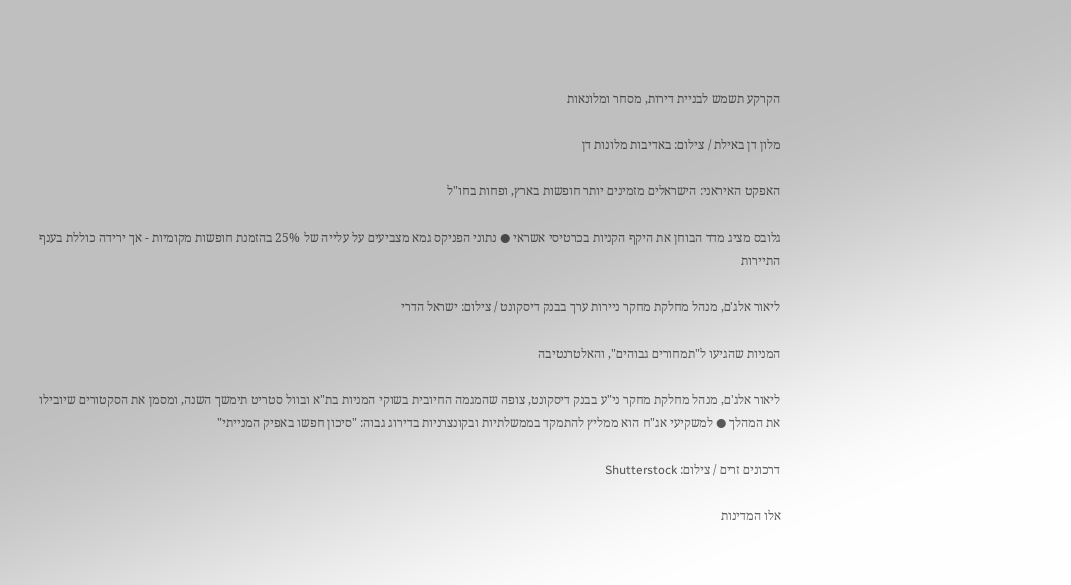הקרקע תשמש לבניית דירות, מסחר ומלונאות

מלון דן באילת / צילום: באדיבות מלונות דן

האפקט האיראני: הישראלים מזמינים יותר חופשות בארץ, ופחות בחו"ל

גלובס מציג מדד הבוחן את היקף הקניות בכרטיסי אשראי ● נתוני הפניקס גמא מצביעים על עלייה של 25% בהזמנת חופשות מקומיות - אך ירידה כוללת בענף התיירות

ליאור אלג'ם, מנהל מחלקת מחקר ניירות ערך בבנק דיסקונט / צילום: ישראל הדרי

המניות שהגיעו ל"תמחורים גבוהים", והאלטרנטיבה

ליאור אלג'ם, מנהל מחלקת מחקר ני"ע בבנק דיסקונט, צופה שהמגמה החיובית בשוקי המניות בת"א ובוול סטריט תימשך השנה, ומסמן את הסקטורים שיובילו את המהלך ● למשקיעי אג"ח הוא ממליץ להתמקד בממשלתיות ובקונצרניות בדירוג גבוה: "סיכון חפשו באפיק המנייתי"

דרכונים זרים / צילום: Shutterstock

אלו המדינות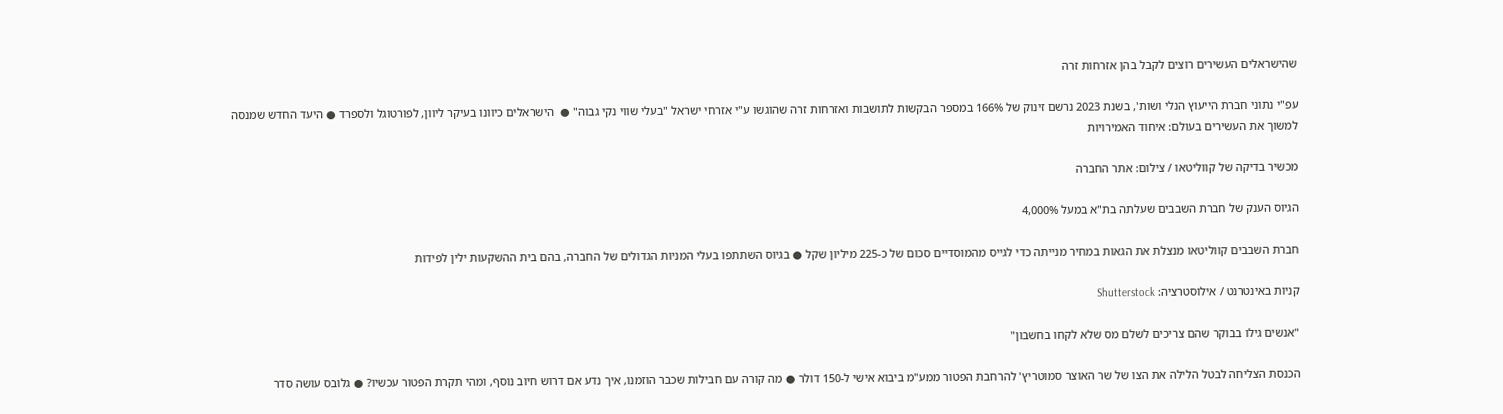שהישראלים העשירים רוצים לקבל בהן אזרחות זרה

עפ"י נתוני חברת הייעוץ הנלי ושות', בשנת 2023 נרשם זינוק של 166% במספר הבקשות לתושבות ואזרחות זרה שהוגשו ע"י אזרחי ישראל "בעלי שווי נקי גבוה" ●  הישראלים כיוונו בעיקר ליוון, לפורטוגל ולספרד ● היעד החדש שמנסה למשוך את העשירים בעולם: איחוד האמירויות

מכשיר בדיקה של קווליטאו / צילום: אתר החברה

הגיוס הענק של חברת השבבים שעלתה בת"א במעל 4,000%

חברת השבבים קווליטאו מנצלת את הגאות במחיר מנייתה כדי לגייס מהמוסדיים סכום של כ-225 מיליון שקל ● בגיוס השתתפו בעלי המניות הגדולים של החברה, בהם בית ההשקעות ילין לפידות

קניות באינטרנט / אילוסטרציה: Shutterstock

"אנשים גילו בבוקר שהם צריכים לשלם מס שלא לקחו בחשבון"

הכנסת הצליחה לבטל הלילה את הצו של שר האוצר סמוטריץ' להרחבת הפטור ממע"מ ביבוא אישי ל-150 דולר ● מה קורה עם חבילות שכבר הוזמנו, איך נדע אם דרוש חיוב נוסף, ומהי תקרת הפטור עכשיו? ● גלובס עושה סדר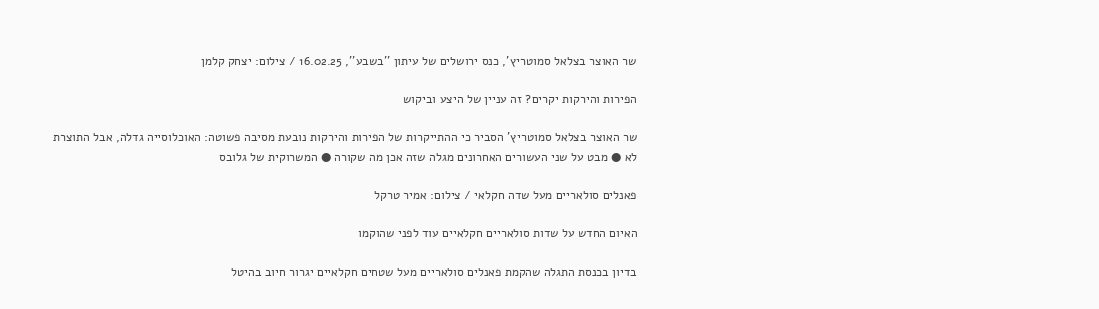שר האוצר בצלאל סמוטריץ', כנס ירושלים של עיתון ''בשבע'', 16.02.25 / צילום: יצחק קלמן

הפירות והירקות יקרים? זה עניין של היצע וביקוש

שר האוצר בצלאל סמוטריץ' הסביר כי ההתייקרות של הפירות והירקות נובעת מסיבה פשוטה: האוכלוסייה גדלה, אבל התוצרת לא ● מבט על שני העשורים האחרונים מגלה שזה אכן מה שקורה ● המשרוקית של גלובס

פאנלים סולאריים מעל שדה חקלאי / צילום: אמיר טרקל

האיום החדש על שדות סולאריים חקלאיים עוד לפני שהוקמו

בדיון בכנסת התגלה שהקמת פאנלים סולאריים מעל שטחים חקלאיים יגרור חיוב בהיטל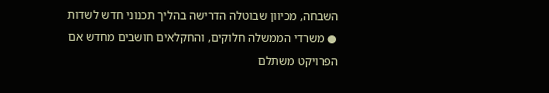השבחה, מכיוון שבוטלה הדרישה בהליך תכנוני חדש לשדות ● משרדי הממשלה חלוקים, והחקלאים חושבים מחדש אם הפרויקט משתלם